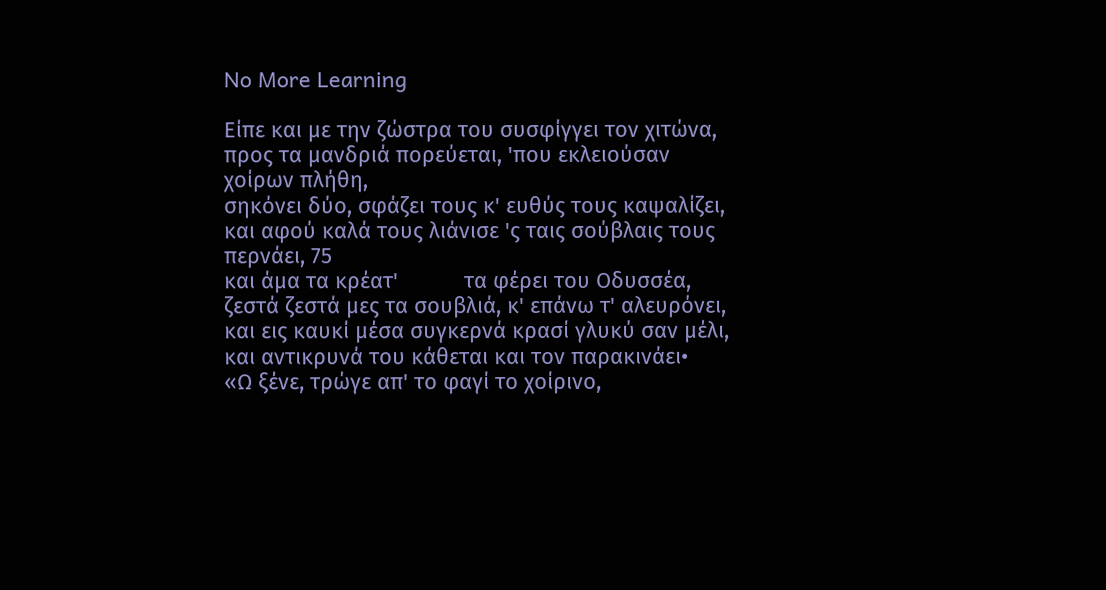No More Learning

Είπε και με την ζώστρα του συσφίγγει τον χιτώνα,
προς τα μανδριά πορεύεται, 'που εκλειούσαν χοίρων πλήθη,
σηκόνει δύο, σφάζει τους κ' ευθύς τους καψαλίζει,
και αφού καλά τους λιάνισε 'ς ταις σούβλαις τους περνάει, 75
και άμα τα κρέατ'           τα φέρει του Οδυσσέα,
ζεστά ζεστά μες τα σουβλιά, κ' επάνω τ' αλευρόνει,
και εις καυκί μέσα συγκερνά κρασί γλυκύ σαν μέλι,
και αντικρυνά του κάθεται και τον παρακινάει•
«Ω ξένε, τρώγε απ' το φαγί το χοίρινο,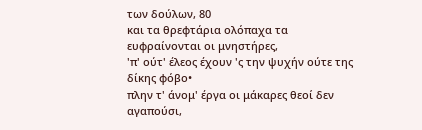των δούλων, 80
και τα θρεφτάρια ολόπαχα τα ευφραίνονται οι μνηστήρες,
'π' ούτ' έλεος έχουν 'ς την ψυχήν ούτε της δίκης φόβο•
πλην τ' άνομ' έργα οι μάκαρες θεοί δεν αγαπούσι,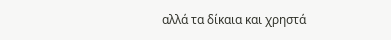αλλά τα δίκαια και χρηστά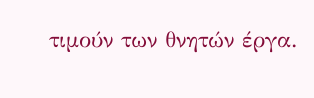τιμούν των θνητών έργα.